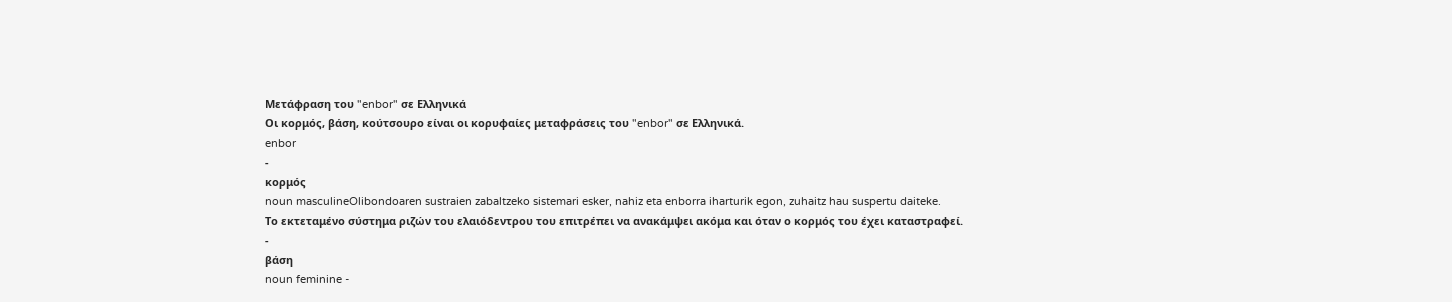Μετάφραση του "enbor" σε Ελληνικά
Οι κορμός, βάση, κούτσουρο είναι οι κορυφαίες μεταφράσεις του "enbor" σε Ελληνικά.
enbor
-
κορμός
noun masculineOlibondoaren sustraien zabaltzeko sistemari esker, nahiz eta enborra iharturik egon, zuhaitz hau suspertu daiteke.
Το εκτεταμένο σύστημα ριζών του ελαιόδεντρου του επιτρέπει να ανακάμψει ακόμα και όταν ο κορμός του έχει καταστραφεί.
-
βάση
noun feminine -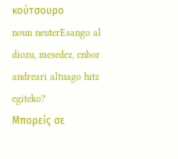κούτσουρο
noun neuterEsango al diozu, mesedez, enbor andreari altuago hitz egiteko?
Μπορείς σε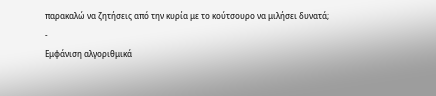παρακαλώ να ζητήσεις από την κυρία με το κούτσουρο να μιλήσει δυνατά;
-
Εμφάνιση αλγοριθμικά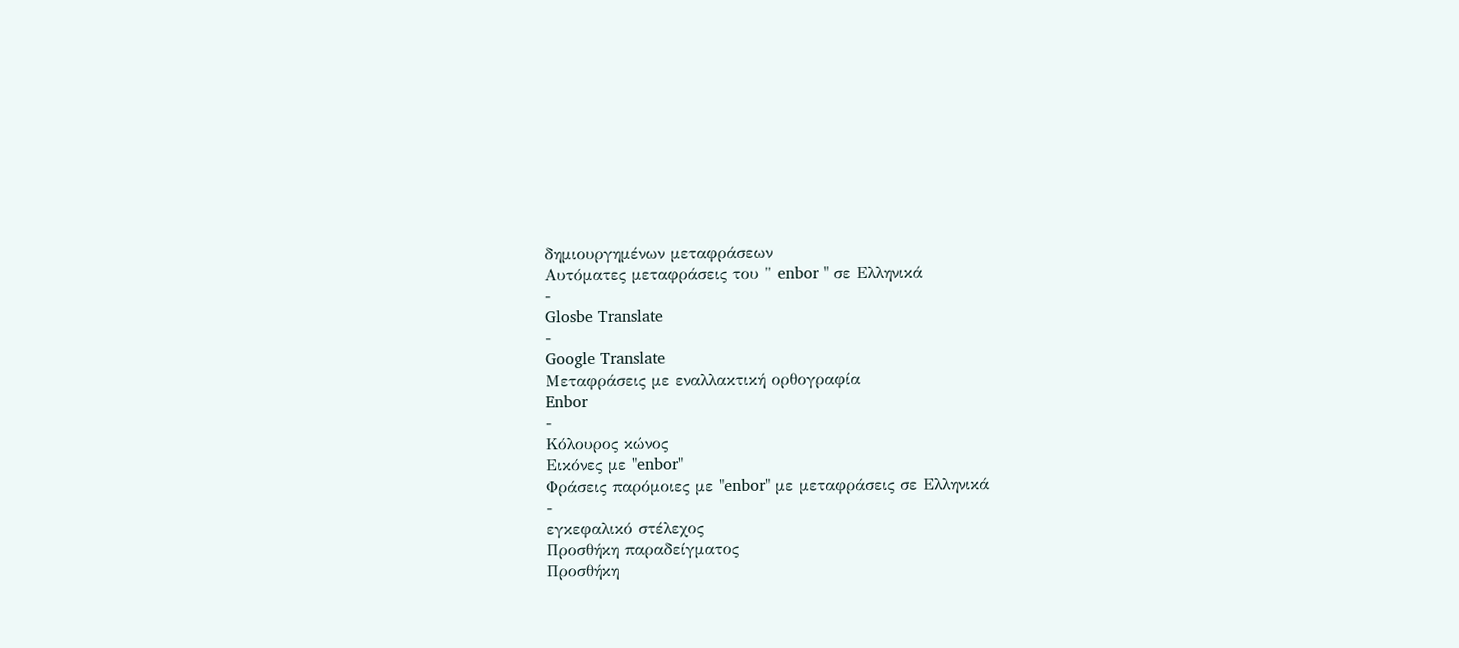δημιουργημένων μεταφράσεων
Αυτόματες μεταφράσεις του " enbor " σε Ελληνικά
-
Glosbe Translate
-
Google Translate
Μεταφράσεις με εναλλακτική ορθογραφία
Enbor
-
Κόλουρος κώνος
Εικόνες με "enbor"
Φράσεις παρόμοιες με "enbor" με μεταφράσεις σε Ελληνικά
-
εγκεφαλικό στέλεχος
Προσθήκη παραδείγματος
Προσθήκη